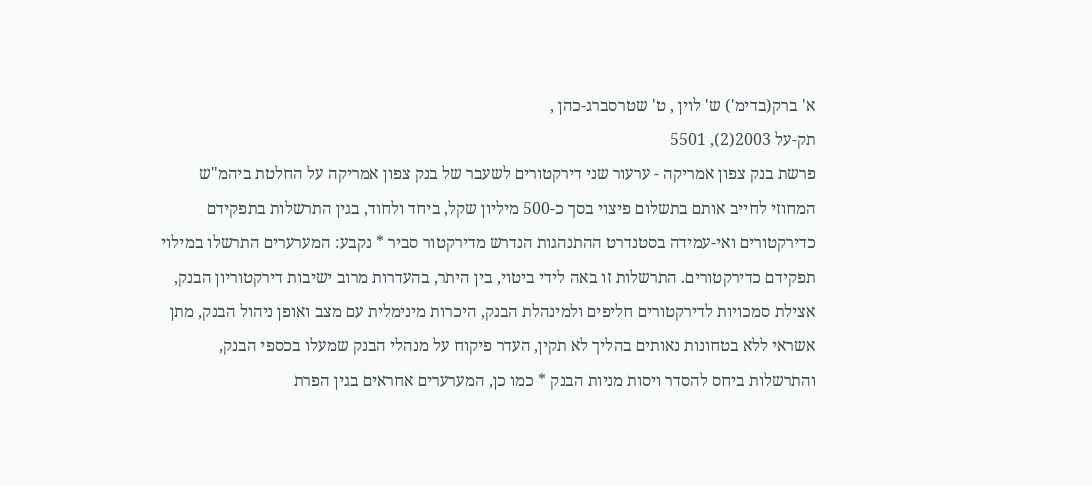א' ברק(בדימ') ש' לוין , ט' שטרסברג-כהן ,
תק-על 2003(2), 5501
פרשת בנק צפון אמריקה - ערעור שני דירקטורים לשעבר של בנק צפון אמריקה על החלטת ביהמ"ש המחוזי לחייב אותם בתשלום פיצוי בסך כ-500 מיליון שקל, ביחד ולחוד, בגין התרשלות בתפקידם כדירקטורים ואי-עמידה בסטנדרט ההתנהגות הנדרש מדירקטור סביר * נקבע: המערערים התרשלו במילוי תפקידם כדירקטורים. התרשלות זו באה לידי ביטוי, בין היתר, בהעדרות מרוב ישיבות דירקטוריון הבנק, אצילת סמכויות לדירקטורים חליפים ולמינהלת הבנק, היכרות מינימלית עם מצב ואופן ניהול הבנק, מתן אשראי ללא בטחונות נאותים בהליך לא תקין, העדר פיקוח על מנהלי הבנק שמעלו בכספי הבנק, והתרשלות ביחס להסדר ויסות מניות הבנק * כמו כן, המערערים אחראים בגין הפרת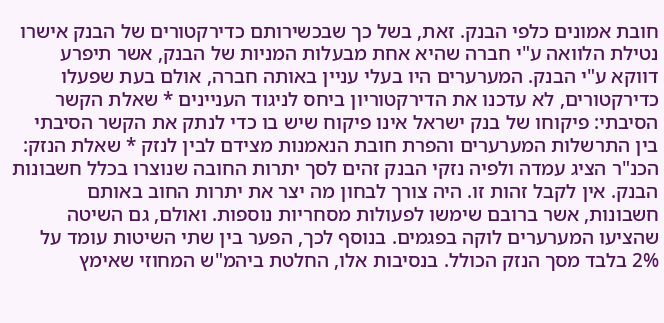חובת אמונים כלפי הבנק. זאת, בשל כך שבכשירותם כדירקטורים של הבנק אישרו נטילת הלוואה ע"י חברה שהיא אחת מבעלות המניות של הבנק, אשר תיפרע דווקא ע"י הבנק. המערערים היו בעלי עניין באותה חברה, אולם בעת שפעלו כדירקטורים, לא עדכנו את הדירקטוריון ביחס לניגוד העניינים * שאלת הקשר הסיבתי: פיקוחו של בנק ישראל אינו פיקוח שיש בו כדי לנתק את הקשר הסיבתי בין התרשלות המערערים והפרת חובת הנאמנות מצידם לבין לנזק * שאלת הנזק: הכנ"ר הציג עמדה ולפיה נזקי הבנק זהים לסך יתרות החובה שנוצרו בכלל חשבונות הבנק. אין לקבל זהות זו. היה צורך לבחון מה יצר את יתרות החוב באותם חשבונות, אשר ברובם שימשו לפעולות מסחריות נוספות. ואולם, גם השיטה שהציעו המערערים לוקה בפגמים. בנוסף לכך, הפער בין שתי השיטות עומד על 2% בלבד מסך הנזק הכולל. בנסיבות אלו, החלטת ביהמ"ש המחוזי שאימץ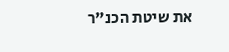את שיטת הכנ"ר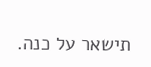תישאר על כנה.